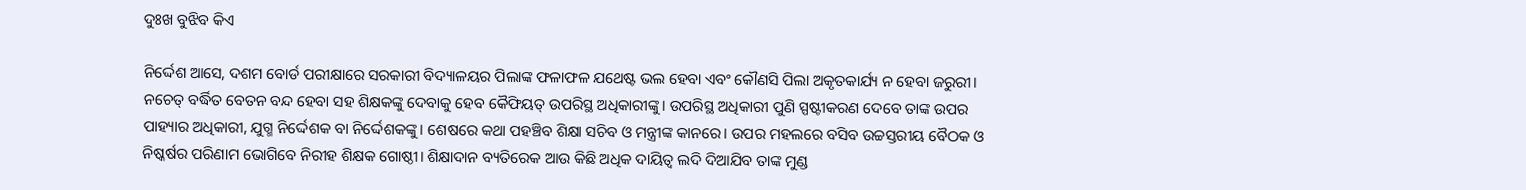ଦୁଃଖ ବୁଝିବ କିଏ

ନିର୍ଦ୍ଦେଶ ଆସେ, ଦଶମ ବୋର୍ଡ ପରୀକ୍ଷାରେ ସରକାରୀ ବିଦ୍ୟାଳୟର ପିଲାଙ୍କ ଫଳାଫଳ ଯଥେଷ୍ଟ ଭଲ ହେବା ଏବଂ କୌଣସି ପିଲା ଅକୃତକାର୍ଯ୍ୟ ନ ହେବା ଜରୁରୀ। ନଚେତ୍‌ ବର୍ଦ୍ଧିତ ବେତନ ବନ୍ଦ ହେବା ସହ ଶିକ୍ଷକଙ୍କୁ ଦେବାକୁ ହେବ କୈଫିୟତ୍‌ ଉପରିସ୍ଥ ଅଧିକାରୀଙ୍କୁ। ଉପରିସ୍ଥ ଅଧିକାରୀ ପୁଣି ସ୍ପଷ୍ଟୀକରଣ ଦେବେ ତାଙ୍କ ଉପର ପାହ୍ୟାର ଅଧିକାରୀ, ଯୁଗ୍ମ ନିର୍ଦ୍ଦେଶକ ବା ନିର୍ଦ୍ଦେଶକଙ୍କୁ। ଶେଷରେ କଥା ପହଞ୍ଚିବ ଶିକ୍ଷା ସଚିବ ଓ ମନ୍ତ୍ରୀଙ୍କ କାନରେ। ଉପର ମହଲରେ ବସିବ ଉଚ୍ଚସ୍ତରୀୟ ବୈଠକ ଓ ନିଷ୍କର୍ଷର ପରିଣାମ ଭୋଗିବେ ନିରୀହ ଶିକ୍ଷକ ଗୋଷ୍ଠୀ। ଶିକ୍ଷାଦାନ ବ୍ୟତିରେକ ଆଉ କିଛି ଅଧିକ ଦାୟିତ୍ୱ ଲଦି ଦିଆଯିବ ତାଙ୍କ ମୁଣ୍ଡ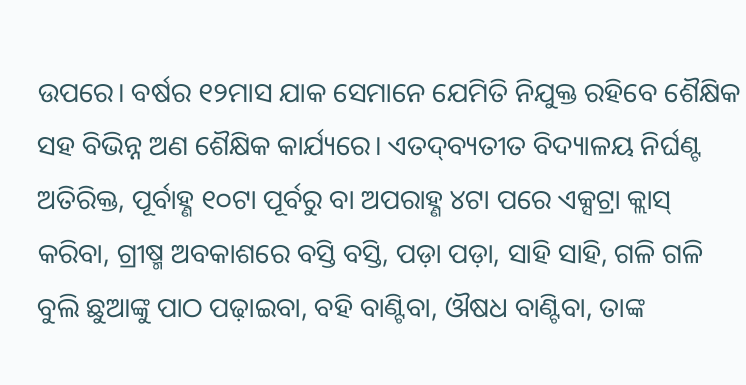ଉପରେ। ବର୍ଷର ୧୨ମାସ ଯାକ ସେମାନେ ଯେମିତି ନିଯୁକ୍ତ ରହିବେ ଶୈକ୍ଷିକ ସହ ବିଭିନ୍ନ ଅଣ ଶୈକ୍ଷିକ କାର୍ଯ୍ୟରେ। ଏତଦ୍‌ବ୍ୟତୀତ ବିଦ୍ୟାଳୟ ନିର୍ଘଣ୍ଟ ଅତିରିକ୍ତ, ପୂର୍ବାହ୍ଣ ୧୦ଟା ପୂର୍ବରୁ ବା ଅପରାହ୍ଣ ୪ଟା ପରେ ଏକ୍ସଟ୍ରା କ୍ଲାସ୍‌ କରିବା, ଗ୍ରୀଷ୍ମ ଅବକାଶରେ ବସ୍ତି ବସ୍ତି, ପଡ଼ା ପଡ଼ା, ସାହି ସାହି, ଗଳି ଗଳି ବୁଲି ଛୁଆଙ୍କୁ ପାଠ ପଢ଼ାଇବା, ବହି ବାଣ୍ଟିବା, ଔଷଧ ବାଣ୍ଟିବା, ତାଙ୍କ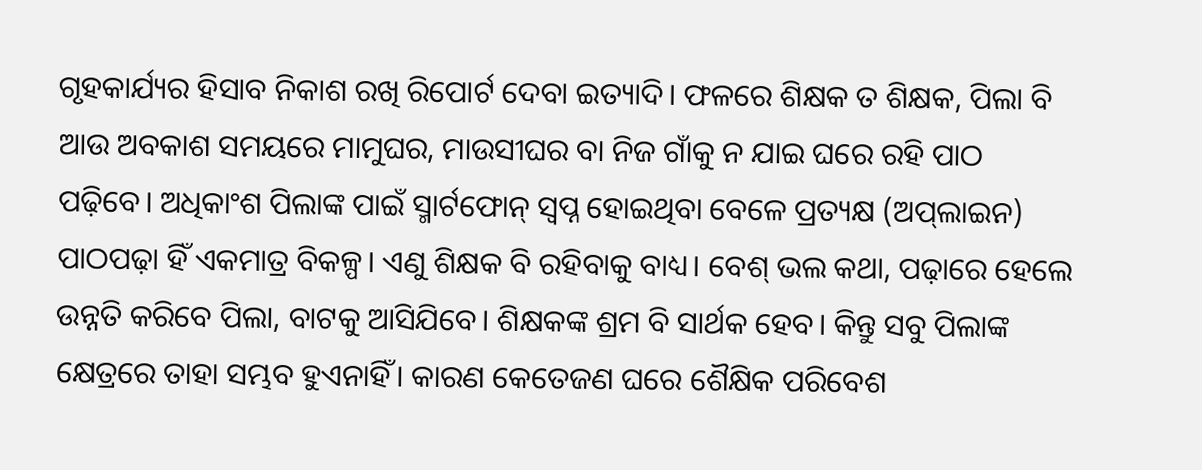ଗୃହକାର୍ଯ୍ୟର ହିସାବ ନିକାଶ ରଖି ରିପୋର୍ଟ ଦେବା ଇତ୍ୟାଦି। ଫଳରେ ଶିକ୍ଷକ ତ ଶିକ୍ଷକ, ପିଲା ବି ଆଉ ଅବକାଶ ସମୟରେ ମାମୁଘର, ମାଉସୀଘର ବା ନିଜ ଗାଁକୁ ନ ଯାଇ ଘରେ ରହି ପାଠ ପଢ଼ିବେ। ଅଧିକାଂଶ ପିଲାଙ୍କ ପାଇଁ ସ୍ମାର୍ଟଫୋନ୍‌ ସ୍ବପ୍ନ ହୋଇଥିବା ବେଳେ ପ୍ରତ୍ୟକ୍ଷ (ଅପ୍‌ଲାଇନ) ପାଠପଢ଼ା ହିଁ ଏକମାତ୍ର ବିକଳ୍ପ। ଏଣୁ ଶିକ୍ଷକ ବି ରହିବାକୁ ବାଧ୍ୟ। ବେଶ୍‌ ଭଲ କଥା, ପଢ଼ାରେ ହେଲେ ଉନ୍ନତି କରିବେ ପିଲା, ବାଟକୁ ଆସିଯିବେ। ଶିକ୍ଷକଙ୍କ ଶ୍ରମ ବି ସାର୍ଥକ ହେବ। କିନ୍ତୁ ସବୁ ପିଲାଙ୍କ କ୍ଷେତ୍ରରେ ତାହା ସମ୍ଭବ ହୁଏନାହିଁ। କାରଣ କେତେଜଣ ଘରେ ଶୈକ୍ଷିକ ପରିବେଶ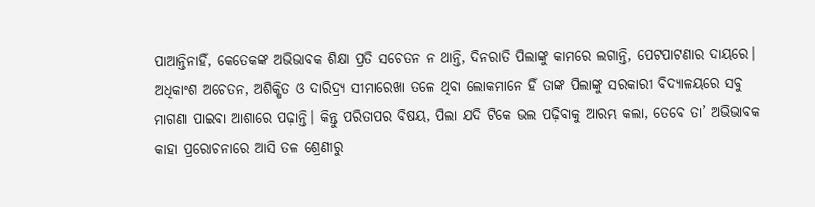ପାଆନ୍ତିନାହିଁ, କେତେକଙ୍କ ଅଭିଭାବକ ଶିକ୍ଷା ପ୍ରତି ସଚେତନ ନ ଥାନ୍ତି, ଦିନରାତି ପିଲାଙ୍କୁ କାମରେ ଲଗାନ୍ତି, ପେଟପାଟଣାର ଦାୟରେ। ଅଧିକାଂଶ ଅଚେତନ, ଅଶିକ୍ଷିତ ଓ ଦାରିଦ୍ର୍ୟ ସୀମାରେଖା ତଳେ ଥିବା ଲୋକମାନେ ହିଁ ତାଙ୍କ ପିଲାଙ୍କୁ ସରକାରୀ ବିଦ୍ୟାଳୟରେ ସବୁ ମାଗଣା ପାଇବା ଆଶାରେ ପଢ଼ାନ୍ତି। କିନ୍ତୁ ପରିତାପର ବିଷୟ, ପିଲା ଯଦି ଟିକେ ଭଲ ପଢ଼ିବାକୁ ଆରମ୍ଭ କଲା, ତେବେ ତା’ ଅଭିଭାବକ କାହା ପ୍ରରୋଚନାରେ ଆସି ତଳ ଶ୍ରେଣୀରୁ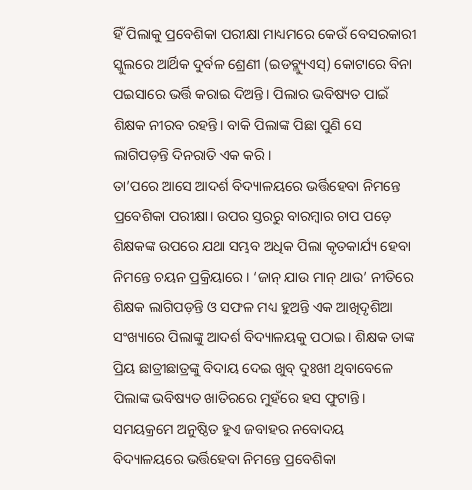ହିଁ ପିଲାକୁ ପ୍ରବେଶିକା ପରୀକ୍ଷା ମାଧ୍ୟମରେ କେଉଁ ବେସରକାରୀ ସ୍କୁଲରେ ଆର୍ଥିକ ଦୁର୍ବଳ ଶ୍ରେଣୀ (ଇଡବ୍ଲ୍ୟୁଏସ୍‌) କୋଟାରେ ବିନା ପଇସାରେ ଭର୍ତ୍ତି କରାଇ ଦିଅନ୍ତି। ପିଲାର ଭବିଷ୍ୟତ ପାଇଁ ଶିକ୍ଷକ ନୀରବ ରହନ୍ତି। ବାକି ପିଲାଙ୍କ ପିଛା ପୁଣି ସେ ଲାଗିପଡ଼ନ୍ତି ଦିନରାତି ଏକ କରି।
ତା’ପରେ ଆସେ ଆଦର୍ଶ ବିଦ୍ୟାଳୟରେ ଭର୍ତ୍ତିହେବା ନିମନ୍ତେ ପ୍ରବେଶିକା ପରୀକ୍ଷା। ଉପର ସ୍ତରରୁ ବାରମ୍ବାର ଚାପ ପଡ଼େ ଶିକ୍ଷକଙ୍କ ଉପରେ ଯଥା ସମ୍ଭବ ଅଧିକ ପିଲା କୃତକାର୍ଯ୍ୟ ହେବା ନିମନ୍ତେ ଚୟନ ପ୍ରକ୍ରିୟାରେ। ‘ଜାନ୍‌ ଯାଉ ମାନ୍‌ ଥାଉ’ ନୀତିରେ ଶିକ୍ଷକ ଲାଗିପଡ଼ନ୍ତି ଓ ସଫଳ ମଧ୍ୟ ହୁଅନ୍ତି ଏକ ଆଖିଦୃଶିଆ ସଂଖ୍ୟାରେ ପିଲାଙ୍କୁ ଆଦର୍ଶ ବିଦ୍ୟାଳୟକୁ ପଠାଇ। ଶିକ୍ଷକ ତାଙ୍କ ପ୍ରିୟ ଛାତ୍ରୀଛାତ୍ରଙ୍କୁ ବିଦାୟ ଦେଇ ଖୁବ୍‌ ଦୁଃଖୀ ଥିବାବେଳେ ପିଲାଙ୍କ ଭବିଷ୍ୟତ ଖାତିରରେ ମୁହଁରେ ହସ ଫୁଟାନ୍ତି। ସମୟକ୍ରମେ ଅନୁଷ୍ଠିତ ହୁଏ ଜବାହର ନବୋଦୟ ବିଦ୍ୟାଳୟରେ ଭର୍ତ୍ତିହେବା ନିମନ୍ତେ ପ୍ରବେଶିକା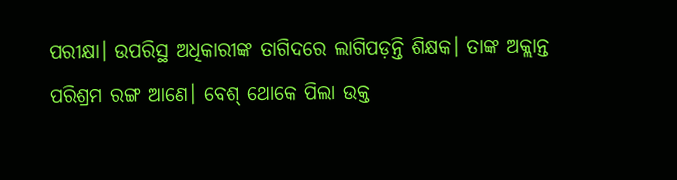ପରୀକ୍ଷା। ଉପରିସ୍ଥ ଅଧିକାରୀଙ୍କ ତାଗିଦରେ ଲାଗିପଡ଼ନ୍ତି ଶିକ୍ଷକ। ତାଙ୍କ ଅକ୍ଲାନ୍ତ ପରିଶ୍ରମ ରଙ୍ଗ ଆଣେ। ବେଶ୍‌ ଥୋକେ ପିଲା ଉକ୍ତ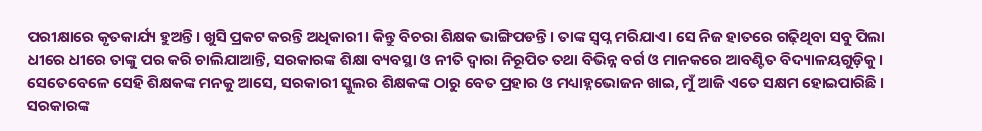ପରୀକ୍ଷାରେ କୃତକାର୍ଯ୍ୟ ହୁଅନ୍ତି। ଖୁସି ପ୍ରକଟ କରନ୍ତି ଅଧିକାରୀ। କିନ୍ତୁ ବିଚରା ଶିକ୍ଷକ ଭାଙ୍ଗିପଡନ୍ତି। ତାଙ୍କ ସ୍ବପ୍ନ ମରିଯାଏ। ସେ ନିଜ ହାତରେ ଗଢ଼ିଥିବା ସବୁ ପିଲା ଧୀରେ ଧୀରେ ତାଙ୍କୁ ପର କରି ଚାଲିଯାଆନ୍ତି, ସରକାରଙ୍କ ଶିକ୍ଷା ବ୍ୟବସ୍ଥା ଓ ନୀତି ଦ୍ୱାରା ନିରୂପିତ ତଥା ବିଭିନ୍ନ ବର୍ଗ ଓ ମାନକରେ ଆବଣ୍ଟିତ ବିଦ୍ୟାଳୟଗୁଡ଼ିକୁ। ସେତେବେଳେ ସେହି ଶିକ୍ଷକଙ୍କ ମନକୁ ଆସେ, ସରକାରୀ ସ୍କୁଲର ଶିକ୍ଷକଙ୍କ ଠାରୁ ବେତ ପ୍ରହାର ଓ ମଧ୍ୟାହ୍ନଭୋଜନ ଖାଇ, ମୁଁ ଆଜି ଏତେ ସକ୍ଷମ ହୋଇପାରିଛି । ସରକାରଙ୍କ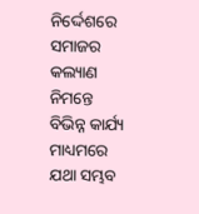ନିର୍ଦ୍ଦେଶରେ ସମାଜର କଲ୍ୟାଣ ନିମନ୍ତେ ବିଭିନ୍ନ କାର୍ଯ୍ୟ ମାଧ୍ୟମରେ ଯଥା ସମ୍ଭବ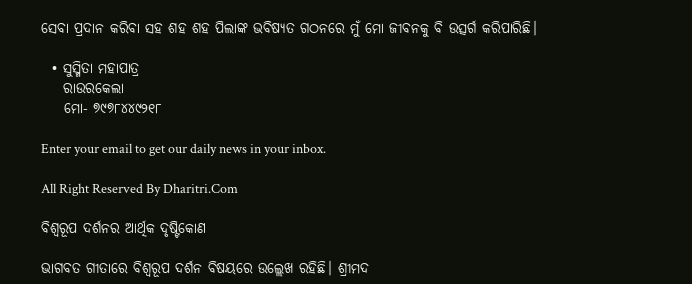ସେବା ପ୍ରଦାନ କରିବା ସହ ଶହ ଶହ ପିଲାଙ୍କ ଭବିଷ୍ୟତ ଗଠନରେ ମୁଁ ମୋ ଜୀବନକୁ ବି ଉତ୍ସର୍ଗ କରିପାରିଛି।

  • ସୁସ୍ମିତା ମହାପାତ୍ର
    ରାଉରକେଲା
    ମୋ- ୭୯୭୮୪୪୯୨୧୮

Enter your email to get our daily news in your inbox.

All Right Reserved By Dharitri.Com

ବିଶ୍ୱରୂପ ଦର୍ଶନର ଆର୍ଥିକ ଦୃଷ୍ଟିକୋଣ

ଭାଗବତ ଗୀତାରେ ବିଶ୍ୱରୂପ ଦର୍ଶନ ବିଷୟରେ ଉଲ୍ଲେଖ ରହିଛି। ଶ୍ରୀମଦ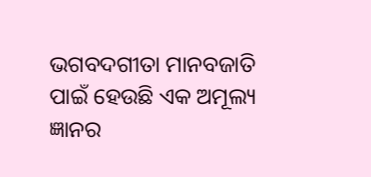ଭଗବଦଗୀତା ମାନବଜାତି ପାଇଁ ହେଉଛି ଏକ ଅମୂଲ୍ୟ ଜ୍ଞାନର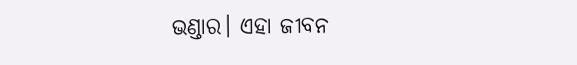ଭଣ୍ଡାର। ଏହା ଜୀବନ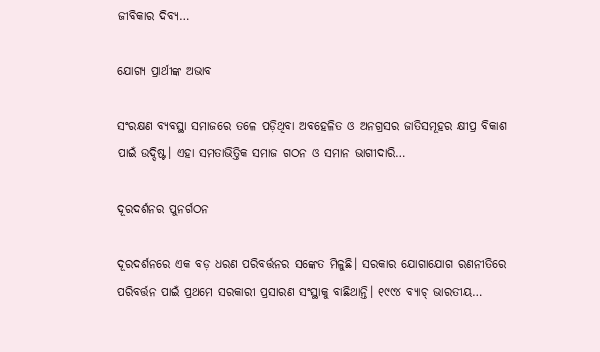ଜୀବିକାର ଦିବ୍ୟ…

ଯୋଗ୍ୟ ପ୍ରାର୍ଥୀଙ୍କ ଅଭାବ

ସଂରକ୍ଷଣ ବ୍ୟବସ୍ଥା ସମାଜରେ ତଳେ ପଡ଼ିଥିବା ଅବହେଳିତ ଓ ଅନଗ୍ରସର ଜାତିସମୂହର କ୍ଷୀପ୍ର ବିକାଶ ପାଇଁ ଉଦ୍ଦିଷ୍ଟ। ଏହା ସମତାଭିତ୍ତିକ ସମାଜ ଗଠନ ଓ ସମାନ ଭାଗୀଦାରି…

ଦୂରଦର୍ଶନର ପୁନର୍ଗଠନ

ଦୂରଦର୍ଶନରେ ଏକ ବଡ଼ ଧରଣ ପରିବର୍ତ୍ତନର ସଙ୍କେତ ମିଳୁଛି। ସରକାର ଯୋଗାଯୋଗ ରଣନୀତିରେ ପରିବର୍ତ୍ତନ ପାଇଁ ପ୍ରଥମେ ସରକାରୀ ପ୍ରସାରଣ ସଂସ୍ଥାକୁ ବାଛିଥାନ୍ତି। ୧୯୯୪ ବ୍ୟାଚ୍‌ ଭାରତୀୟ…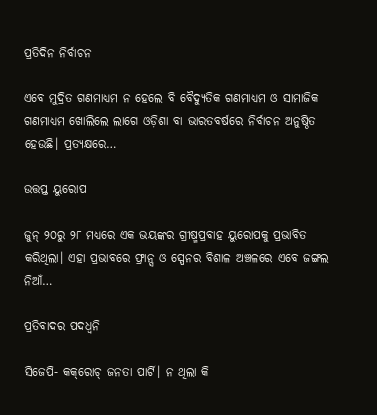ପ୍ରତିଦିନ ନିର୍ବାଚନ

ଏବେ ମୁଦ୍ରିତ ଗଣମାଧ୍ୟମ ନ ହେଲେ ବି ବୈଦ୍ୟୁତିକ ଗଣମାଧ୍ୟମ ଓ ସାମାଜିକ ଗଣମାଧ୍ୟମ ଖୋଲିଲେ ଲାଗେ ଓଡ଼ିଶା ବା ଭାରତବର୍ଷରେ ନିର୍ବାଚନ ଅନୁଷ୍ଠିତ ହେଉଛି। ପ୍ରତ୍ୟକ୍ଷରେ…

ଉତ୍ତପ୍ତ ୟୁରୋପ

ଜୁନ୍‌ ୨୦ରୁ ୨୮ ମଧ୍ୟରେ ଏକ ଭୟଙ୍କର ଗ୍ରୀଷ୍ମପ୍ରବାହ ୟୁରୋପକୁ ପ୍ରଭାବିତ କରିଥିଲା। ଏହା ପ୍ରଭାବରେ ଫ୍ରାନ୍ସ ଓ ସ୍ପେନର ବିଶାଳ ଅଞ୍ଚଳରେ ଏବେ ଜଙ୍ଗଲ ନିଆଁ…

ପ୍ରତିବାଦର ପଦଧ୍ୱନି

ସିଜେପି- କକ୍‌ରୋଚ୍‌ ଜନତା ପାର୍ଟି। ନ ଥିଲା କି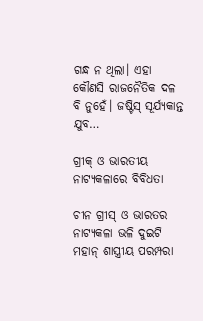ଗନ୍ଧ ନ ଥିଲା। ଏହା କୌଣସି ରାଜନୈତିକ ଦଳ ବି ନୁହେଁ। ଜଷ୍ଟିସ୍‌ ସୂର୍ଯ୍ୟକାନ୍ତ ଯୁବ…

ଗ୍ରୀକ୍‌ ଓ ଭାରତୀୟ ନାଟ୍ୟକଳାରେ ବିବିଧତା

ଚୀନ ଗ୍ରୀସ୍‌ ଓ ଭାରତର ନାଟ୍ୟକଳା ଭଳି ଦୁଇଟି ମହାନ୍‌ ଶାସ୍ତ୍ରୀୟ ପରମ୍ପରା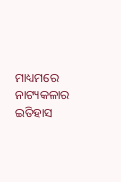ମାଧ୍ୟମରେ ନାଟ୍ୟକଳାର ଇତିହାସ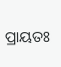ପ୍ରାୟତଃ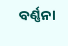ବର୍ଣ୍ଣନା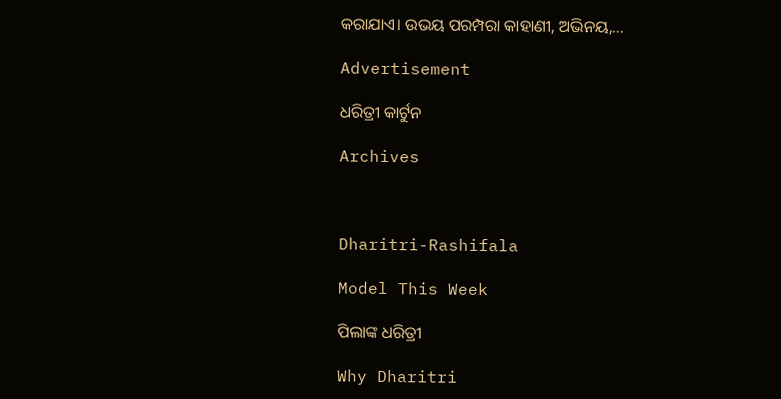କରାଯାଏ। ଉଭୟ ପରମ୍ପରା କାହାଣୀ, ଅଭିନୟ,…

Advertisement

ଧରିତ୍ରୀ କାର୍ଟୁନ

Archives



Dharitri-Rashifala

Model This Week

ପିଲାଙ୍କ ଧରିତ୍ରୀ

Why Dharitri